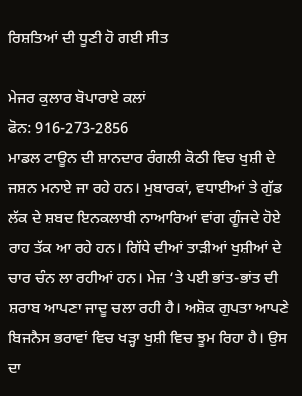ਰਿਸ਼ਤਿਆਂ ਦੀ ਧੂਣੀ ਹੋ ਗਈ ਸੀਤ

ਮੇਜਰ ਕੁਲਾਰ ਬੋਪਾਰਾਏ ਕਲਾਂ
ਫੋਨ: 916-273-2856
ਮਾਡਲ ਟਾਊਨ ਦੀ ਸ਼ਾਨਦਾਰ ਰੰਗਲੀ ਕੋਠੀ ਵਿਚ ਖੁਸ਼ੀ ਦੇ ਜਸ਼ਨ ਮਨਾਏ ਜਾ ਰਹੇ ਹਨ। ਮੁਬਾਰਕਾਂ, ਵਧਾਈਆਂ ਤੇ ਗੁੱਡ ਲੱਕ ਦੇ ਸ਼ਬਦ ਇਨਕਲਾਬੀ ਨਾਆਰਿਆਂ ਵਾਂਗ ਗੂੰਜਦੇ ਹੋਏ ਰਾਹ ਤੱਕ ਆ ਰਹੇ ਹਨ। ਗਿੱਧੇ ਦੀਆਂ ਤਾੜੀਆਂ ਖੁਸ਼ੀਆਂ ਦੇ ਚਾਰ ਚੰਨ ਲਾ ਰਹੀਆਂ ਹਨ। ਮੇਜ਼ ‘ਤੇ ਪਈ ਭਾਂਤ-ਭਾਂਤ ਦੀ ਸ਼ਰਾਬ ਆਪਣਾ ਜਾਦੂ ਚਲਾ ਰਹੀ ਹੈ। ਅਸ਼ੋਕ ਗੁਪਤਾ ਆਪਣੇ ਬਿਜਨੈਸ ਭਰਾਵਾਂ ਵਿਚ ਖੜ੍ਹਾ ਖੁਸ਼ੀ ਵਿਚ ਝੂਮ ਰਿਹਾ ਹੈ। ਉਸ ਦਾ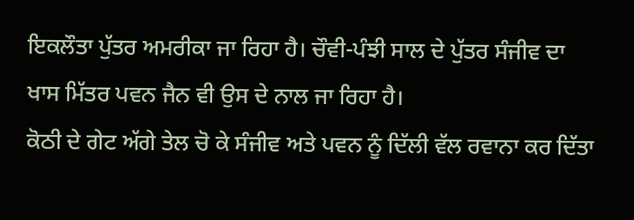ਇਕਲੌਤਾ ਪੁੱਤਰ ਅਮਰੀਕਾ ਜਾ ਰਿਹਾ ਹੈ। ਚੌਵੀ-ਪੰਝੀ ਸਾਲ ਦੇ ਪੁੱਤਰ ਸੰਜੀਵ ਦਾ ਖਾਸ ਮਿੱਤਰ ਪਵਨ ਜੈਨ ਵੀ ਉਸ ਦੇ ਨਾਲ ਜਾ ਰਿਹਾ ਹੈ।
ਕੋਠੀ ਦੇ ਗੇਟ ਅੱਗੇ ਤੇਲ ਚੋ ਕੇ ਸੰਜੀਵ ਅਤੇ ਪਵਨ ਨੂੰ ਦਿੱਲੀ ਵੱਲ ਰਵਾਨਾ ਕਰ ਦਿੱਤਾ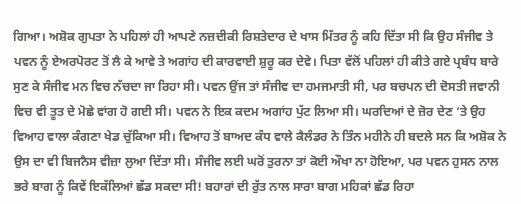ਗਿਆ। ਅਸ਼ੋਕ ਗੁਪਤਾ ਨੇ ਪਹਿਲਾਂ ਹੀ ਆਪਣੇ ਨਜ਼ਦੀਕੀ ਰਿਸ਼ਤੇਦਾਰ ਦੇ ਖਾਸ ਮਿੱਤਰ ਨੂੰ ਕਹਿ ਦਿੱਤਾ ਸੀ ਕਿ ਉਹ ਸੰਜੀਵ ਤੇ ਪਵਨ ਨੂੰ ਏਅਰਪੋਰਟ ਤੋਂ ਲੈ ਕੇ ਆਵੇ ਤੇ ਅਗਾਂਹ ਦੀ ਕਾਰਵਾਈ ਸ਼ੁਰੂ ਕਰ ਦੇਵੇ। ਪਿਤਾ ਵੱਲੋਂ ਪਹਿਲਾਂ ਹੀ ਕੀਤੇ ਗਏ ਪ੍ਰਬੰਧ ਬਾਰੇ ਸੁਣ ਕੇ ਸੰਜੀਵ ਮਨ ਵਿਚ ਨੱਚਦਾ ਜਾ ਰਿਹਾ ਸੀ। ਪਵਨ ਉਂਜ ਤਾਂ ਸੰਜੀਵ ਦਾ ਹਮਜਮਾਤੀ ਸੀ, ਪਰ ਬਚਪਨ ਦੀ ਦੋਸਤੀ ਜਵਾਨੀ ਵਿਚ ਵੀ ਤੂਤ ਦੇ ਮੋਛੇ ਵਾਂਗ ਹੋ ਗਈ ਸੀ। ਪਵਨ ਨੇ ਇਕ ਕਦਮ ਅਗਾਂਹ ਪੁੱਟ ਲਿਆ ਸੀ। ਘਰਦਿਆਂ ਦੇ ਜ਼ੋਰ ਦੇਣ ‘ਤੇ ਉਹ ਵਿਆਹ ਵਾਲਾ ਕੰਗਣਾ ਖੇਡ ਚੁੱਕਿਆ ਸੀ। ਵਿਆਹ ਤੋਂ ਬਾਅਦ ਕੰਧ ਵਾਲੇ ਕੈਲੰਡਰ ਨੇ ਤਿੰਨ ਮਹੀਨੇ ਹੀ ਬਦਲੇ ਸਨ ਕਿ ਅਸ਼ੋਕ ਨੇ ਉਸ ਦਾ ਵੀ ਬਿਜਨੈਸ ਵੀਜ਼ਾ ਲੁਆ ਦਿੱਤਾ ਸੀ। ਸੰਜੀਵ ਲਈ ਘਰੋਂ ਤੁਰਨਾ ਤਾਂ ਕੋਈ ਔਖਾ ਨਾ ਹੋਇਆ, ਪਰ ਪਵਨ ਹੁਸਨ ਨਾਲ ਭਰੇ ਬਾਗ ਨੂੰ ਕਿਵੇਂ ਇਕੱਲਿਆਂ ਛੱਡ ਸਕਦਾ ਸੀ! ਬਹਾਰਾਂ ਦੀ ਰੁੱਤ ਨਾਲ ਸਾਰਾ ਬਾਗ ਮਹਿਕਾਂ ਛੱਡ ਰਿਹਾ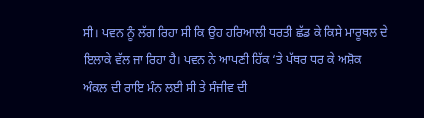ਸੀ। ਪਵਨ ਨੂੰ ਲੱਗ ਰਿਹਾ ਸੀ ਕਿ ਉਹ ਹਰਿਆਲੀ ਧਰਤੀ ਛੱਡ ਕੇ ਕਿਸੇ ਮਾਰੂਥਲ ਦੇ ਇਲਾਕੇ ਵੱਲ ਜਾ ਰਿਹਾ ਹੈ। ਪਵਨ ਨੇ ਆਪਣੀ ਹਿੱਕ ‘ਤੇ ਪੱਥਰ ਧਰ ਕੇ ਅਸ਼ੋਕ ਅੰਕਲ ਦੀ ਰਾਇ ਮੰਨ ਲਈ ਸੀ ਤੇ ਸੰਜੀਵ ਦੀ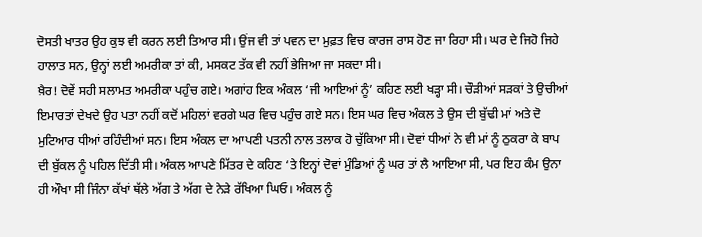ਦੋਸਤੀ ਖਾਤਰ ਉਹ ਕੁਝ ਵੀ ਕਰਨ ਲਈ ਤਿਆਰ ਸੀ। ਉਂਜ ਵੀ ਤਾਂ ਪਵਨ ਦਾ ਮੁਫ਼ਤ ਵਿਚ ਕਾਰਜ ਰਾਸ ਹੋਣ ਜਾ ਰਿਹਾ ਸੀ। ਘਰ ਦੇ ਜਿਹੋ ਜਿਹੇ ਹਾਲਾਤ ਸਨ, ਉਨ੍ਹਾਂ ਲਈ ਅਮਰੀਕਾ ਤਾਂ ਕੀ, ਮਸਕਟ ਤੱਕ ਵੀ ਨਹੀਂ ਭੇਜਿਆ ਜਾ ਸਕਦਾ ਸੀ।
ਖ਼ੈਰ! ਦੋਵੇਂ ਸਹੀ ਸਲਾਮਤ ਅਮਰੀਕਾ ਪਹੁੰਚ ਗਏ। ਅਗਾਂਹ ਇਕ ਅੰਕਲ ‘ਜੀ ਆਇਆਂ ਨੂੰ’ ਕਹਿਣ ਲਈ ਖੜ੍ਹਾ ਸੀ। ਚੌੜੀਆਂ ਸੜਕਾਂ ਤੇ ਉਚੀਆਂ ਇਮਾਰਤਾਂ ਦੇਖਦੇ ਉਹ ਪਤਾ ਨਹੀਂ ਕਦੋਂ ਮਹਿਲਾਂ ਵਰਗੇ ਘਰ ਵਿਚ ਪਹੁੰਚ ਗਏ ਸਨ। ਇਸ ਘਰ ਵਿਚ ਅੰਕਲ ਤੇ ਉਸ ਦੀ ਬੁੱਢੀ ਮਾਂ ਅਤੇ ਦੋ ਮੁਟਿਆਰ ਧੀਆਂ ਰਹਿੰਦੀਆਂ ਸਨ। ਇਸ ਅੰਕਲ ਦਾ ਆਪਣੀ ਪਤਨੀ ਨਾਲ ਤਲਾਕ ਹੋ ਚੁੱਕਿਆ ਸੀ। ਦੋਵਾਂ ਧੀਆਂ ਨੇ ਵੀ ਮਾਂ ਨੂੰ ਠੁਕਰਾ ਕੇ ਬਾਪ ਦੀ ਬੁੱਕਲ ਨੂੰ ਪਹਿਲ ਦਿੱਤੀ ਸੀ। ਅੰਕਲ ਆਪਣੇ ਮਿੱਤਰ ਦੇ ਕਹਿਣ ‘ਤੇ ਇਨ੍ਹਾਂ ਦੋਵਾਂ ਮੁੰਡਿਆਂ ਨੂੰ ਘਰ ਤਾਂ ਲੈ ਆਇਆ ਸੀ, ਪਰ ਇਹ ਕੰਮ ਉਨਾ ਹੀ ਔਖਾ ਸੀ ਜਿੰਨਾ ਕੱਖਾਂ ਥੱਲੇ ਅੱਗ ਤੇ ਅੱਗ ਦੇ ਨੇੜੇ ਰੱਖਿਆ ਘਿਓ। ਅੰਕਲ ਨੂੰ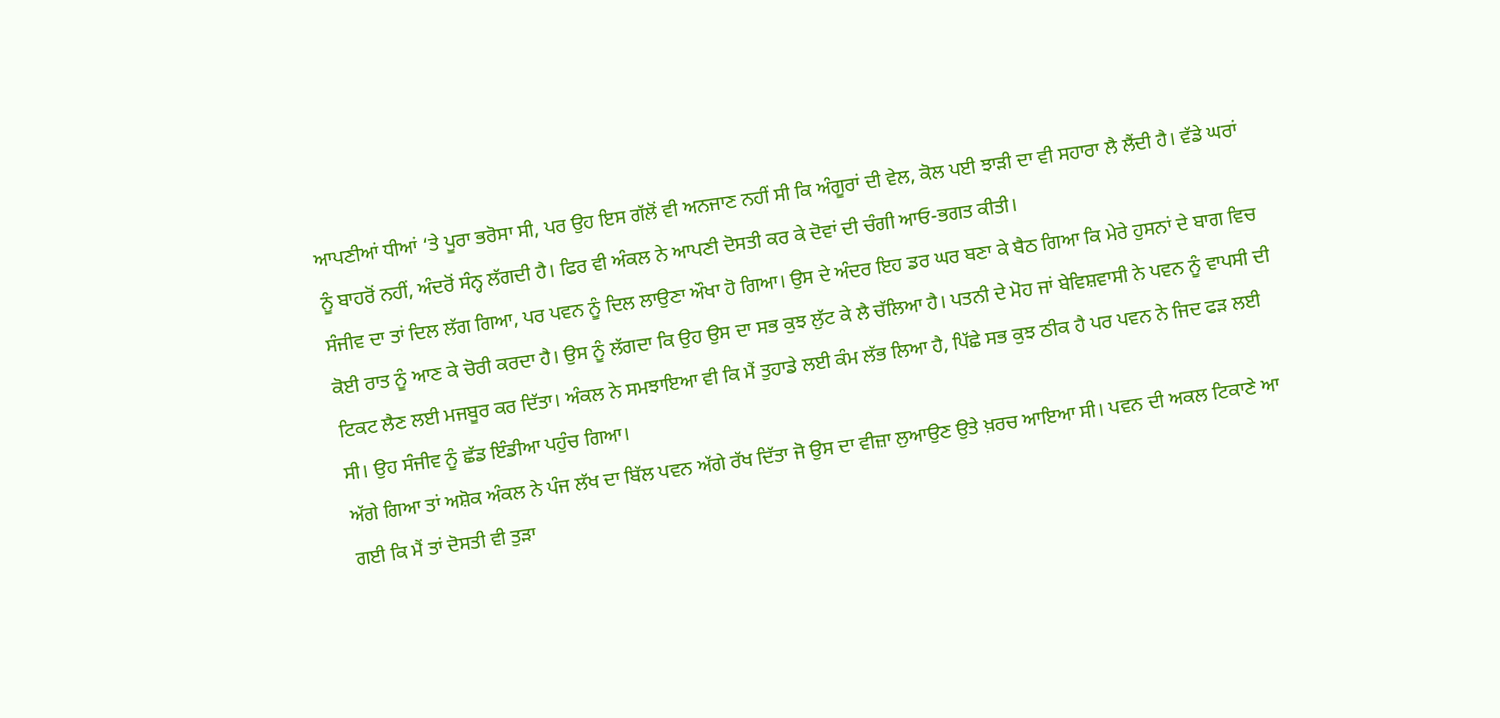ਆਪਣੀਆਂ ਧੀਆਂ ‘ਤੇ ਪੂਰਾ ਭਰੋਸਾ ਸੀ, ਪਰ ਉਹ ਇਸ ਗੱਲੋਂ ਵੀ ਅਨਜਾਣ ਨਹੀਂ ਸੀ ਕਿ ਅੰਗੂਰਾਂ ਦੀ ਵੇਲ, ਕੋਲ ਪਈ ਝਾੜੀ ਦਾ ਵੀ ਸਹਾਰਾ ਲੈ ਲੈਂਦੀ ਹੈ। ਵੱਡੇ ਘਰਾਂ ਨੂੰ ਬਾਹਰੋਂ ਨਹੀਂ, ਅੰਦਰੋਂ ਸੰਨ੍ਹ ਲੱਗਦੀ ਹੈ। ਫਿਰ ਵੀ ਅੰਕਲ ਨੇ ਆਪਣੀ ਦੋਸਤੀ ਕਰ ਕੇ ਦੋਵਾਂ ਦੀ ਚੰਗੀ ਆਓ-ਭਗਤ ਕੀਤੀ।
ਸੰਜੀਵ ਦਾ ਤਾਂ ਦਿਲ ਲੱਗ ਗਿਆ, ਪਰ ਪਵਨ ਨੂੰ ਦਿਲ ਲਾਉਣਾ ਔਖਾ ਹੋ ਗਿਆ। ਉਸ ਦੇ ਅੰਦਰ ਇਹ ਡਰ ਘਰ ਬਣਾ ਕੇ ਬੈਠ ਗਿਆ ਕਿ ਮੇਰੇ ਹੁਸਨਾਂ ਦੇ ਬਾਗ ਵਿਚ ਕੋਈ ਰਾਤ ਨੂੰ ਆਣ ਕੇ ਚੋਰੀ ਕਰਦਾ ਹੈ। ਉਸ ਨੂੰ ਲੱਗਦਾ ਕਿ ਉਹ ਉਸ ਦਾ ਸਭ ਕੁਝ ਲੁੱਟ ਕੇ ਲੈ ਚੱਲਿਆ ਹੈ। ਪਤਨੀ ਦੇ ਮੋਹ ਜਾਂ ਬੇਵਿਸ਼ਵਾਸੀ ਨੇ ਪਵਨ ਨੂੰ ਵਾਪਸੀ ਦੀ ਟਿਕਟ ਲੈਣ ਲਈ ਮਜਬੂਰ ਕਰ ਦਿੱਤਾ। ਅੰਕਲ ਨੇ ਸਮਝਾਇਆ ਵੀ ਕਿ ਮੈਂ ਤੁਹਾਡੇ ਲਈ ਕੰਮ ਲੱਭ ਲਿਆ ਹੈ, ਪਿੱਛੇ ਸਭ ਕੁਝ ਠੀਕ ਹੈ ਪਰ ਪਵਨ ਨੇ ਜਿਦ ਫੜ ਲਈ ਸੀ। ਉਹ ਸੰਜੀਵ ਨੂੰ ਛੱਡ ਇੰਡੀਆ ਪਹੁੰਚ ਗਿਆ।
ਅੱਗੇ ਗਿਆ ਤਾਂ ਅਸ਼ੋਕ ਅੰਕਲ ਨੇ ਪੰਜ ਲੱਖ ਦਾ ਬਿੱਲ ਪਵਨ ਅੱਗੇ ਰੱਖ ਦਿੱਤਾ ਜੋ ਉਸ ਦਾ ਵੀਜ਼ਾ ਲੁਆਉਣ ਉਤੇ ਖ਼ਰਚ ਆਇਆ ਸੀ। ਪਵਨ ਦੀ ਅਕਲ ਟਿਕਾਣੇ ਆ ਗਈ ਕਿ ਮੈਂ ਤਾਂ ਦੋਸਤੀ ਵੀ ਤੁੜਾ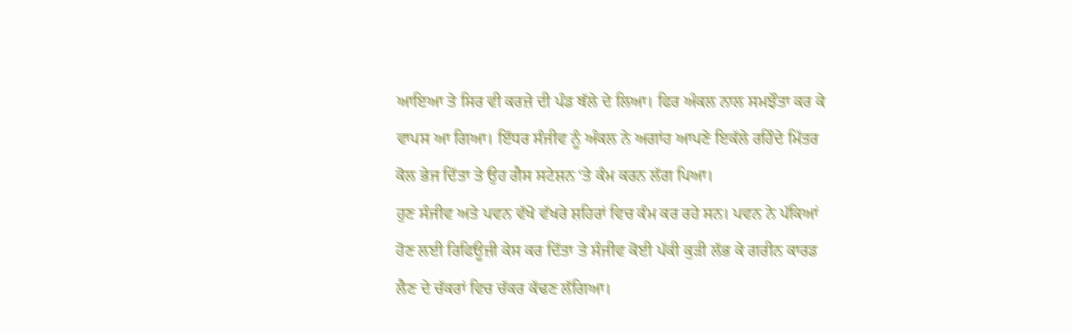ਆਇਆ ਤੇ ਸਿਰ ਵੀ ਕਰਜ਼ੇ ਦੀ ਪੰਡ ਥੱਲੇ ਦੇ ਲਿਆ। ਫਿਰ ਅੰਕਲ ਨਾਲ ਸਮਝੌਤਾ ਕਰ ਕੇ ਵਾਪਸ ਆ ਗਿਆ। ਇੱਧਰ ਸੰਜੀਵ ਨੂੰ ਅੰਕਲ ਨੇ ਅਗਾਂਹ ਆਪਣੇ ਇਕੱਲੇ ਰਹਿੰਦੇ ਮਿੱਤਰ ਕੋਲ ਭੇਜ ਦਿੱਤਾ ਤੇ ਉਹ ਗੈਸ ਸਟੇਸ਼ਨ ‘ਤੇ ਕੰਮ ਕਰਨ ਲੱਗ ਪਿਆ।
ਹੁਣ ਸੰਜੀਵ ਅਤੇ ਪਵਨ ਵੱਖੋ ਵੱਖਰੇ ਸ਼ਹਿਰਾਂ ਵਿਚ ਕੰਮ ਕਰ ਰਹੇ ਸਨ। ਪਵਨ ਨੇ ਪੱਕਿਆਂ ਹੋਣ ਲਈ ਰਿਫਿਊਜ਼ੀ ਕੇਸ ਕਰ ਦਿੱਤਾ ਤੇ ਸੰਜੀਵ ਕੋਈ ਪੱਕੀ ਕੁੜੀ ਲੱਭ ਕੇ ਗਰੀਨ ਕਾਰਡ ਲੈਣ ਦੇ ਚੱਕਰਾਂ ਵਿਚ ਚੱਕਰ ਕੱਢਣ ਲੱਗਿਆ।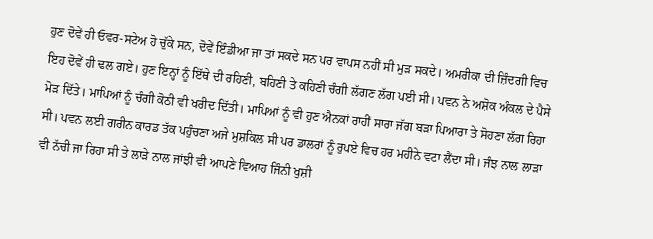ਹੁਣ ਦੋਵੇਂ ਹੀ ਓਵਰ-ਸਟੇਅ ਹੋ ਚੁੱਕੇ ਸਨ, ਦੋਵੇਂ ਇੰਡੀਆ ਜਾ ਤਾਂ ਸਕਦੇ ਸਨ ਪਰ ਵਾਪਸ ਨਹੀਂ ਸੀ ਮੁੜ ਸਕਦੇ। ਅਮਰੀਕਾ ਦੀ ਜ਼ਿੰਦਗੀ ਵਿਚ ਇਹ ਦੋਵੇਂ ਹੀ ਢਲ ਗਏ। ਹੁਣ ਇਨ੍ਹਾਂ ਨੂੰ ਇੱਥੇ ਦੀ ਰਹਿਣੀ, ਬਹਿਣੀ ਤੇ ਕਹਿਣੀ ਚੰਗੀ ਲੱਗਣ ਲੱਗ ਪਈ ਸੀ। ਪਵਨ ਨੇ ਅਸ਼ੋਕ ਅੰਕਲ ਦੇ ਪੈਸੇ ਮੋੜ ਦਿੱਤੇ। ਮਾਪਿਆਂ ਨੂੰ ਚੰਗੀ ਕੋਠੀ ਵੀ ਖਰੀਦ ਦਿੱਤੀ। ਮਾਪਿਆਂ ਨੂੰ ਵੀ ਹੁਣ ਐਨਕਾਂ ਰਾਹੀਂ ਸਾਰਾ ਜੱਗ ਬੜਾ ਪਿਆਰਾ ਤੇ ਸੋਹਣਾ ਲੱਗ ਰਿਹਾ ਸੀ। ਪਵਨ ਲਈ ਗਰੀਨ ਕਾਰਡ ਤੱਕ ਪਹੁੰਚਣਾ ਅਜੇ ਮੁਸ਼ਕਿਲ ਸੀ ਪਰ ਡਾਲਰਾਂ ਨੂੰ ਰੁਪਏ ਵਿਚ ਹਰ ਮਹੀਨੇ ਵਟਾ ਲੈਂਦਾ ਸੀ। ਜੰਝ ਨਾਲ ਲਾੜਾ ਵੀ ਨੱਚੀ ਜਾ ਰਿਹਾ ਸੀ ਤੇ ਲਾੜੇ ਨਾਲ ਜਾਂਝੀ ਵੀ ਆਪਣੇ ਵਿਆਹ ਜਿੰਨੀ ਖੁਸ਼ੀ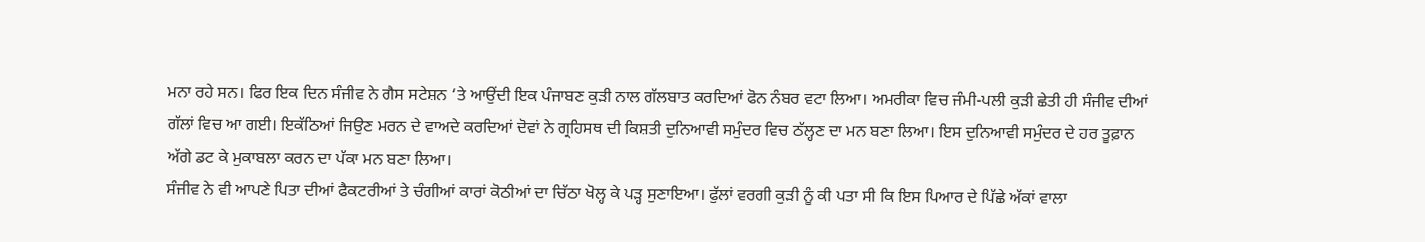ਮਨਾ ਰਹੇ ਸਨ। ਫਿਰ ਇਕ ਦਿਨ ਸੰਜੀਵ ਨੇ ਗੈਸ ਸਟੇਸ਼ਨ ‘ਤੇ ਆਉਂਦੀ ਇਕ ਪੰਜਾਬਣ ਕੁੜੀ ਨਾਲ ਗੱਲਬਾਤ ਕਰਦਿਆਂ ਫੋਨ ਨੰਬਰ ਵਟਾ ਲਿਆ। ਅਮਰੀਕਾ ਵਿਚ ਜੰਮੀ-ਪਲੀ ਕੁੜੀ ਛੇਤੀ ਹੀ ਸੰਜੀਵ ਦੀਆਂ ਗੱਲਾਂ ਵਿਚ ਆ ਗਈ। ਇਕੱਠਿਆਂ ਜਿਉਣ ਮਰਨ ਦੇ ਵਾਅਦੇ ਕਰਦਿਆਂ ਦੋਵਾਂ ਨੇ ਗ੍ਰਹਿਸਥ ਦੀ ਕਿਸ਼ਤੀ ਦੁਨਿਆਵੀ ਸਮੁੰਦਰ ਵਿਚ ਠੱਲ੍ਹਣ ਦਾ ਮਨ ਬਣਾ ਲਿਆ। ਇਸ ਦੁਨਿਆਵੀ ਸਮੁੰਦਰ ਦੇ ਹਰ ਤੂਫ਼ਾਨ ਅੱਗੇ ਡਟ ਕੇ ਮੁਕਾਬਲਾ ਕਰਨ ਦਾ ਪੱਕਾ ਮਨ ਬਣਾ ਲਿਆ।
ਸੰਜੀਵ ਨੇ ਵੀ ਆਪਣੇ ਪਿਤਾ ਦੀਆਂ ਫੈਕਟਰੀਆਂ ਤੇ ਚੰਗੀਆਂ ਕਾਰਾਂ ਕੋਠੀਆਂ ਦਾ ਚਿੱਠਾ ਖੋਲ੍ਹ ਕੇ ਪੜ੍ਹ ਸੁਣਾਇਆ। ਫੁੱਲਾਂ ਵਰਗੀ ਕੁੜੀ ਨੂੰ ਕੀ ਪਤਾ ਸੀ ਕਿ ਇਸ ਪਿਆਰ ਦੇ ਪਿੱਛੇ ਅੱਕਾਂ ਵਾਲਾ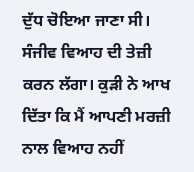ਦੁੱਧ ਚੋਇਆ ਜਾਣਾ ਸੀ। ਸੰਜੀਵ ਵਿਆਹ ਦੀ ਤੇਜ਼ੀ ਕਰਨ ਲੱਗਾ। ਕੁੜੀ ਨੇ ਆਖ ਦਿੱਤਾ ਕਿ ਮੈਂ ਆਪਣੀ ਮਰਜ਼ੀ ਨਾਲ ਵਿਆਹ ਨਹੀਂ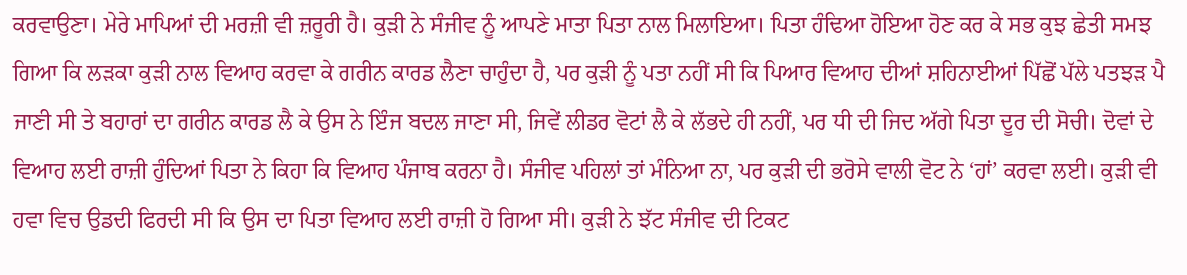ਕਰਵਾਉਣਾ। ਮੇਰੇ ਮਾਪਿਆਂ ਦੀ ਮਰਜ਼ੀ ਵੀ ਜ਼ਰੂਰੀ ਹੈ। ਕੁੜੀ ਨੇ ਸੰਜੀਵ ਨੂੰ ਆਪਣੇ ਮਾਤਾ ਪਿਤਾ ਨਾਲ ਮਿਲਾਇਆ। ਪਿਤਾ ਹੰਢਿਆ ਹੋਇਆ ਹੋਣ ਕਰ ਕੇ ਸਭ ਕੁਝ ਛੇਤੀ ਸਮਝ ਗਿਆ ਕਿ ਲੜਕਾ ਕੁੜੀ ਨਾਲ ਵਿਆਹ ਕਰਵਾ ਕੇ ਗਰੀਨ ਕਾਰਡ ਲੈਣਾ ਚਾਹੁੰਦਾ ਹੈ, ਪਰ ਕੁੜੀ ਨੂੰ ਪਤਾ ਨਹੀਂ ਸੀ ਕਿ ਪਿਆਰ ਵਿਆਹ ਦੀਆਂ ਸ਼ਹਿਨਾਈਆਂ ਪਿੱਛੋਂ ਪੱਲੇ ਪਤਝੜ ਪੈ ਜਾਣੀ ਸੀ ਤੇ ਬਹਾਰਾਂ ਦਾ ਗਰੀਨ ਕਾਰਡ ਲੈ ਕੇ ਉਸ ਨੇ ਇੰਜ ਬਦਲ ਜਾਣਾ ਸੀ, ਜਿਵੇਂ ਲੀਡਰ ਵੋਟਾਂ ਲੈ ਕੇ ਲੱਭਦੇ ਹੀ ਨਹੀਂ, ਪਰ ਧੀ ਦੀ ਜਿਦ ਅੱਗੇ ਪਿਤਾ ਦੂਰ ਦੀ ਸੋਚੀ। ਦੋਵਾਂ ਦੇ ਵਿਆਹ ਲਈ ਰਾਜ਼ੀ ਹੁੰਦਿਆਂ ਪਿਤਾ ਨੇ ਕਿਹਾ ਕਿ ਵਿਆਹ ਪੰਜਾਬ ਕਰਨਾ ਹੈ। ਸੰਜੀਵ ਪਹਿਲਾਂ ਤਾਂ ਮੰਨਿਆ ਨਾ, ਪਰ ਕੁੜੀ ਦੀ ਭਰੋਸੇ ਵਾਲੀ ਵੋਟ ਨੇ ‘ਹਾਂ’ ਕਰਵਾ ਲਈ। ਕੁੜੀ ਵੀ ਹਵਾ ਵਿਚ ਉਡਦੀ ਫਿਰਦੀ ਸੀ ਕਿ ਉਸ ਦਾ ਪਿਤਾ ਵਿਆਹ ਲਈ ਰਾਜ਼ੀ ਹੋ ਗਿਆ ਸੀ। ਕੁੜੀ ਨੇ ਝੱਟ ਸੰਜੀਵ ਦੀ ਟਿਕਟ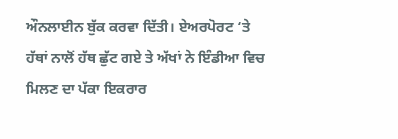ਔਨਲਾਈਨ ਬੁੱਕ ਕਰਵਾ ਦਿੱਤੀ। ਏਅਰਪੋਰਟ ‘ਤੇ ਹੱਥਾਂ ਨਾਲੋਂ ਹੱਥ ਛੁੱਟ ਗਏ ਤੇ ਅੱਖਾਂ ਨੇ ਇੰਡੀਆ ਵਿਚ ਮਿਲਣ ਦਾ ਪੱਕਾ ਇਕਰਾਰ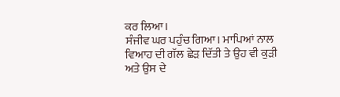ਕਰ ਲਿਆ।
ਸੰਜੀਵ ਘਰ ਪਹੁੰਚ ਗਿਆ। ਮਾਪਿਆਂ ਨਾਲ ਵਿਆਹ ਦੀ ਗੱਲ ਛੇੜ ਦਿੱਤੀ ਤੇ ਉਹ ਵੀ ਕੁੜੀ ਅਤੇ ਉਸ ਦੇ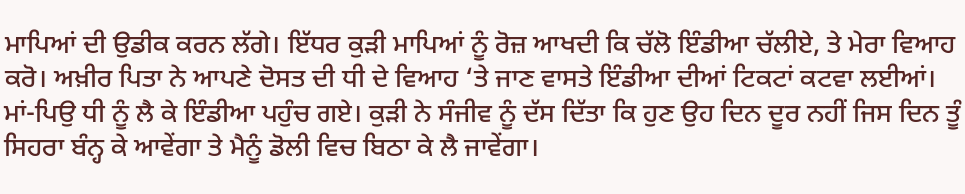ਮਾਪਿਆਂ ਦੀ ਉਡੀਕ ਕਰਨ ਲੱਗੇ। ਇੱਧਰ ਕੁੜੀ ਮਾਪਿਆਂ ਨੂੰ ਰੋਜ਼ ਆਖਦੀ ਕਿ ਚੱਲੋ ਇੰਡੀਆ ਚੱਲੀਏ, ਤੇ ਮੇਰਾ ਵਿਆਹ ਕਰੋ। ਅਖ਼ੀਰ ਪਿਤਾ ਨੇ ਆਪਣੇ ਦੋਸਤ ਦੀ ਧੀ ਦੇ ਵਿਆਹ ‘ਤੇ ਜਾਣ ਵਾਸਤੇ ਇੰਡੀਆ ਦੀਆਂ ਟਿਕਟਾਂ ਕਟਵਾ ਲਈਆਂ। ਮਾਂ-ਪਿਉ ਧੀ ਨੂੰ ਲੈ ਕੇ ਇੰਡੀਆ ਪਹੁੰਚ ਗਏ। ਕੁੜੀ ਨੇ ਸੰਜੀਵ ਨੂੰ ਦੱਸ ਦਿੱਤਾ ਕਿ ਹੁਣ ਉਹ ਦਿਨ ਦੂਰ ਨਹੀਂ ਜਿਸ ਦਿਨ ਤੂੰ ਸਿਹਰਾ ਬੰਨ੍ਹ ਕੇ ਆਵੇਂਗਾ ਤੇ ਮੈਨੂੰ ਡੋਲੀ ਵਿਚ ਬਿਠਾ ਕੇ ਲੈ ਜਾਵੇਂਗਾ।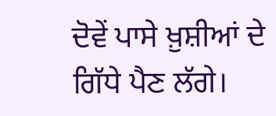ਦੋਵੇਂ ਪਾਸੇ ਖ਼ੁਸ਼ੀਆਂ ਦੇ ਗਿੱਧੇ ਪੈਣ ਲੱਗੇ।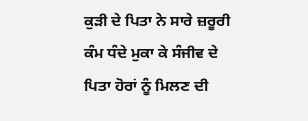ਕੁੜੀ ਦੇ ਪਿਤਾ ਨੇ ਸਾਰੇ ਜ਼ਰੂਰੀ ਕੰਮ ਧੰਦੇ ਮੁਕਾ ਕੇ ਸੰਜੀਵ ਦੇ ਪਿਤਾ ਹੋਰਾਂ ਨੂੰ ਮਿਲਣ ਦੀ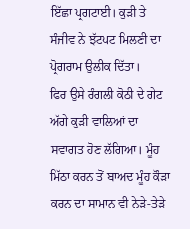ਇੱਛਾ ਪ੍ਰਗਟਾਈ। ਕੁੜੀ ਤੇ ਸੰਜੀਵ ਨੇ ਝੱਟਪਟ ਮਿਲਣੀ ਦਾ ਪ੍ਰੋਗਰਾਮ ਉਲੀਕ ਦਿੱਤਾ।
ਫਿਰ ਉਸੇ ਰੰਗਲੀ ਕੋਠੀ ਦੇ ਗੇਟ ਅੱਗੇ ਕੁੜੀ ਵਾਲਿਆਂ ਦਾ ਸਵਾਗਤ ਹੋਣ ਲੱਗਿਆ। ਮੂੰਹ ਮਿੱਠਾ ਕਰਨ ਤੋਂ ਬਾਅਦ ਮੂੰਹ ਕੌੜਾ ਕਰਨ ਦਾ ਸਾਮਾਨ ਵੀ ਨੇੜੇ-ਤੇੜੇ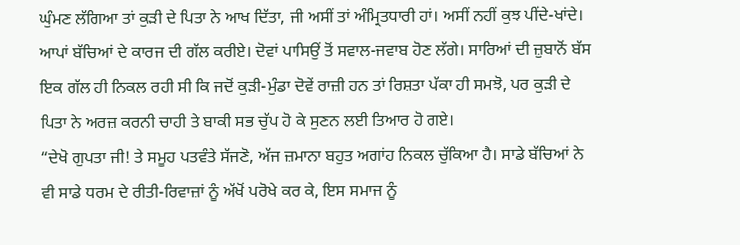ਘੁੰਮਣ ਲੱਗਿਆ ਤਾਂ ਕੁੜੀ ਦੇ ਪਿਤਾ ਨੇ ਆਖ ਦਿੱਤਾ, ਜੀ ਅਸੀਂ ਤਾਂ ਅੰਮ੍ਰਿਤਧਾਰੀ ਹਾਂ। ਅਸੀਂ ਨਹੀਂ ਕੁਝ ਪੀਂਦੇ-ਖਾਂਦੇ। ਆਪਾਂ ਬੱਚਿਆਂ ਦੇ ਕਾਰਜ ਦੀ ਗੱਲ ਕਰੀਏ। ਦੋਵਾਂ ਪਾਸਿਉਂ ਤੋਂ ਸਵਾਲ-ਜਵਾਬ ਹੋਣ ਲੱਗੇ। ਸਾਰਿਆਂ ਦੀ ਜ਼ੁਬਾਨੋਂ ਬੱਸ ਇਕ ਗੱਲ ਹੀ ਨਿਕਲ ਰਹੀ ਸੀ ਕਿ ਜਦੋਂ ਕੁੜੀ-ਮੁੰਡਾ ਦੋਵੇਂ ਰਾਜ਼ੀ ਹਨ ਤਾਂ ਰਿਸ਼ਤਾ ਪੱਕਾ ਹੀ ਸਮਝੋ, ਪਰ ਕੁੜੀ ਦੇ ਪਿਤਾ ਨੇ ਅਰਜ਼ ਕਰਨੀ ਚਾਹੀ ਤੇ ਬਾਕੀ ਸਭ ਚੁੱਪ ਹੋ ਕੇ ਸੁਣਨ ਲਈ ਤਿਆਰ ਹੋ ਗਏ।
“ਦੇਖੋ ਗੁਪਤਾ ਜੀ! ਤੇ ਸਮੂਹ ਪਤਵੰਤੇ ਸੱਜਣੋ, ਅੱਜ ਜ਼ਮਾਨਾ ਬਹੁਤ ਅਗਾਂਹ ਨਿਕਲ ਚੁੱਕਿਆ ਹੈ। ਸਾਡੇ ਬੱਚਿਆਂ ਨੇ ਵੀ ਸਾਡੇ ਧਰਮ ਦੇ ਰੀਤੀ-ਰਿਵਾਜ਼ਾਂ ਨੂੰ ਅੱਖੋਂ ਪਰੋਖੇ ਕਰ ਕੇ, ਇਸ ਸਮਾਜ ਨੂੰ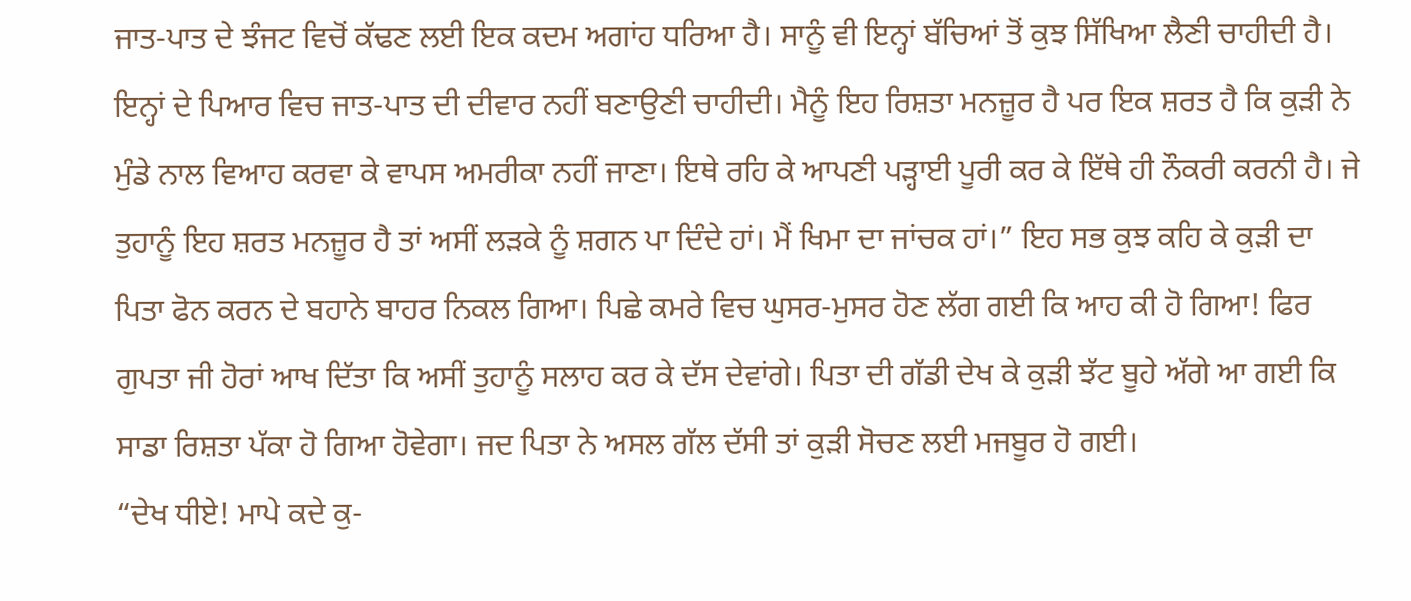ਜਾਤ-ਪਾਤ ਦੇ ਝੰਜਟ ਵਿਚੋਂ ਕੱਢਣ ਲਈ ਇਕ ਕਦਮ ਅਗਾਂਹ ਧਰਿਆ ਹੈ। ਸਾਨੂੰ ਵੀ ਇਨ੍ਹਾਂ ਬੱਚਿਆਂ ਤੋਂ ਕੁਝ ਸਿੱਖਿਆ ਲੈਣੀ ਚਾਹੀਦੀ ਹੈ। ਇਨ੍ਹਾਂ ਦੇ ਪਿਆਰ ਵਿਚ ਜਾਤ-ਪਾਤ ਦੀ ਦੀਵਾਰ ਨਹੀਂ ਬਣਾਉਣੀ ਚਾਹੀਦੀ। ਮੈਨੂੰ ਇਹ ਰਿਸ਼ਤਾ ਮਨਜ਼ੂਰ ਹੈ ਪਰ ਇਕ ਸ਼ਰਤ ਹੈ ਕਿ ਕੁੜੀ ਨੇ ਮੁੰਡੇ ਨਾਲ ਵਿਆਹ ਕਰਵਾ ਕੇ ਵਾਪਸ ਅਮਰੀਕਾ ਨਹੀਂ ਜਾਣਾ। ਇਥੇ ਰਹਿ ਕੇ ਆਪਣੀ ਪੜ੍ਹਾਈ ਪੂਰੀ ਕਰ ਕੇ ਇੱਥੇ ਹੀ ਨੌਕਰੀ ਕਰਨੀ ਹੈ। ਜੇ ਤੁਹਾਨੂੰ ਇਹ ਸ਼ਰਤ ਮਨਜ਼ੂਰ ਹੈ ਤਾਂ ਅਸੀਂ ਲੜਕੇ ਨੂੰ ਸ਼ਗਨ ਪਾ ਦਿੰਦੇ ਹਾਂ। ਮੈਂ ਖਿਮਾ ਦਾ ਜਾਂਚਕ ਹਾਂ।” ਇਹ ਸਭ ਕੁਝ ਕਹਿ ਕੇ ਕੁੜੀ ਦਾ ਪਿਤਾ ਫੋਨ ਕਰਨ ਦੇ ਬਹਾਨੇ ਬਾਹਰ ਨਿਕਲ ਗਿਆ। ਪਿਛੇ ਕਮਰੇ ਵਿਚ ਘੁਸਰ-ਮੁਸਰ ਹੋਣ ਲੱਗ ਗਈ ਕਿ ਆਹ ਕੀ ਹੋ ਗਿਆ! ਫਿਰ ਗੁਪਤਾ ਜੀ ਹੋਰਾਂ ਆਖ ਦਿੱਤਾ ਕਿ ਅਸੀਂ ਤੁਹਾਨੂੰ ਸਲਾਹ ਕਰ ਕੇ ਦੱਸ ਦੇਵਾਂਗੇ। ਪਿਤਾ ਦੀ ਗੱਡੀ ਦੇਖ ਕੇ ਕੁੜੀ ਝੱਟ ਬੂਹੇ ਅੱਗੇ ਆ ਗਈ ਕਿ ਸਾਡਾ ਰਿਸ਼ਤਾ ਪੱਕਾ ਹੋ ਗਿਆ ਹੋਵੇਗਾ। ਜਦ ਪਿਤਾ ਨੇ ਅਸਲ ਗੱਲ ਦੱਸੀ ਤਾਂ ਕੁੜੀ ਸੋਚਣ ਲਈ ਮਜਬੂਰ ਹੋ ਗਈ।
“ਦੇਖ ਧੀਏ! ਮਾਪੇ ਕਦੇ ਕੁ-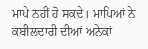ਮਾਪੇ ਨਹੀਂ ਹੋ ਸਕਦੇ। ਮਾਪਿਆਂ ਨੇ ਕਬੀਲਦਾਰੀ ਦੀਆਂ ਅਨੇਕਾਂ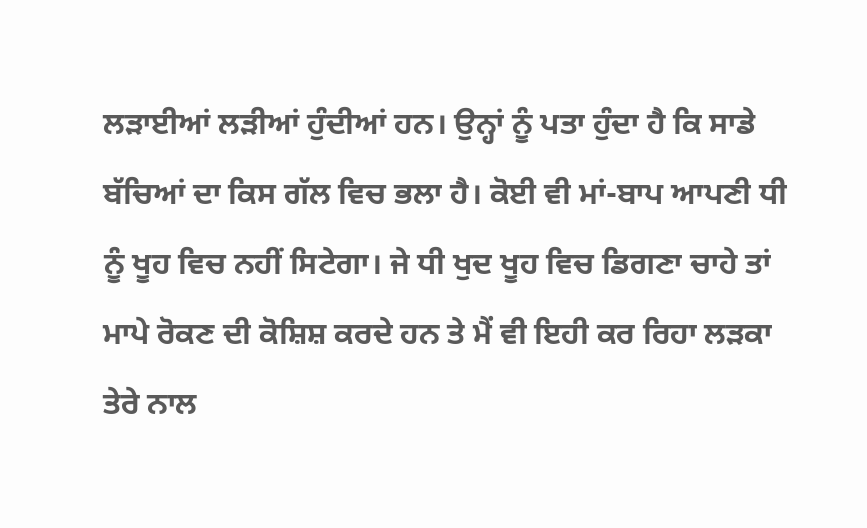ਲੜਾਈਆਂ ਲੜੀਆਂ ਹੁੰਦੀਆਂ ਹਨ। ਉਨ੍ਹਾਂ ਨੂੰ ਪਤਾ ਹੁੰਦਾ ਹੈ ਕਿ ਸਾਡੇ ਬੱਚਿਆਂ ਦਾ ਕਿਸ ਗੱਲ ਵਿਚ ਭਲਾ ਹੈ। ਕੋਈ ਵੀ ਮਾਂ-ਬਾਪ ਆਪਣੀ ਧੀ ਨੂੰ ਖੂਹ ਵਿਚ ਨਹੀਂ ਸਿਟੇਗਾ। ਜੇ ਧੀ ਖੁਦ ਖੂਹ ਵਿਚ ਡਿਗਣਾ ਚਾਹੇ ਤਾਂ ਮਾਪੇ ਰੋਕਣ ਦੀ ਕੋਸ਼ਿਸ਼ ਕਰਦੇ ਹਨ ਤੇ ਮੈਂ ਵੀ ਇਹੀ ਕਰ ਰਿਹਾ ਲੜਕਾ ਤੇਰੇ ਨਾਲ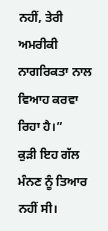ਨਹੀਂ, ਤੇਰੀ ਅਮਰੀਕੀ ਨਾਗਰਿਕਤਾ ਨਾਲ ਵਿਆਹ ਕਰਵਾ ਰਿਹਾ ਹੈ।”
ਕੁੜੀ ਇਹ ਗੱਲ ਮੰਨਣ ਨੂੰ ਤਿਆਰ ਨਹੀਂ ਸੀ।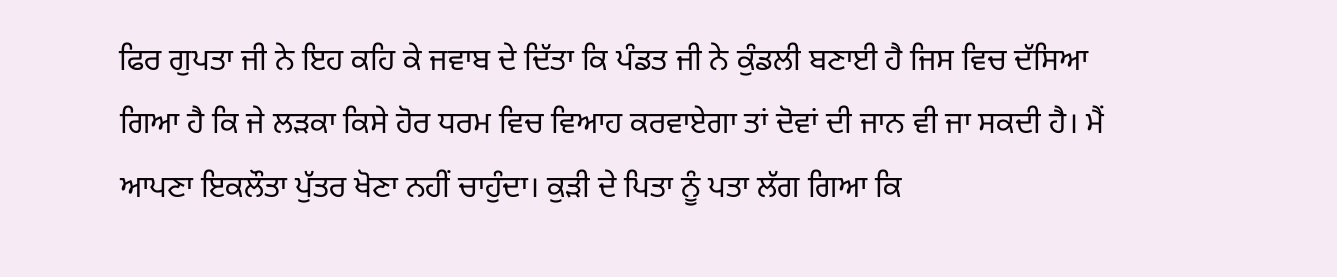ਫਿਰ ਗੁਪਤਾ ਜੀ ਨੇ ਇਹ ਕਹਿ ਕੇ ਜਵਾਬ ਦੇ ਦਿੱਤਾ ਕਿ ਪੰਡਤ ਜੀ ਨੇ ਕੁੰਡਲੀ ਬਣਾਈ ਹੈ ਜਿਸ ਵਿਚ ਦੱਸਿਆ ਗਿਆ ਹੈ ਕਿ ਜੇ ਲੜਕਾ ਕਿਸੇ ਹੋਰ ਧਰਮ ਵਿਚ ਵਿਆਹ ਕਰਵਾਏਗਾ ਤਾਂ ਦੋਵਾਂ ਦੀ ਜਾਨ ਵੀ ਜਾ ਸਕਦੀ ਹੈ। ਮੈਂ ਆਪਣਾ ਇਕਲੌਤਾ ਪੁੱਤਰ ਖੋਣਾ ਨਹੀਂ ਚਾਹੁੰਦਾ। ਕੁੜੀ ਦੇ ਪਿਤਾ ਨੂੰ ਪਤਾ ਲੱਗ ਗਿਆ ਕਿ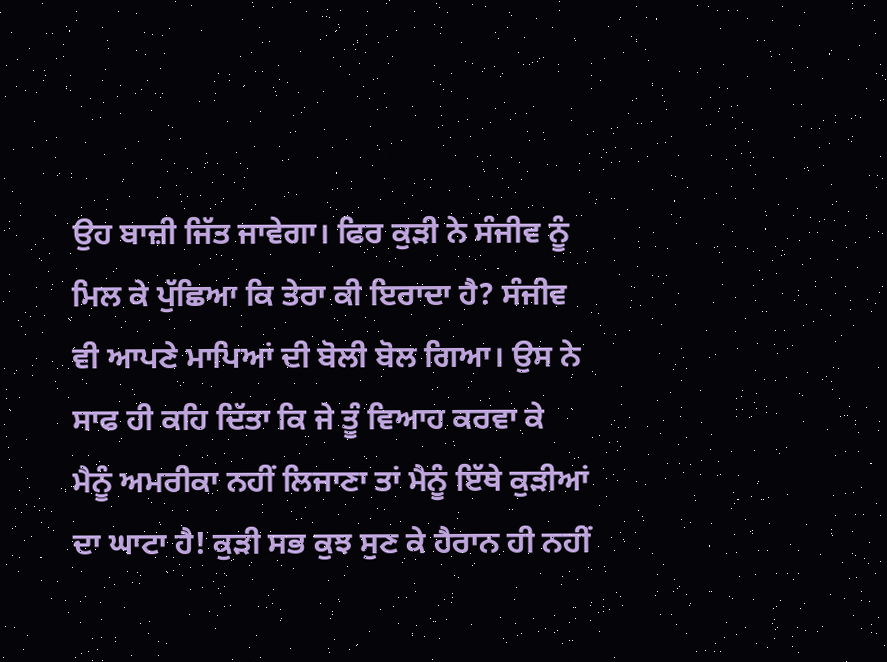ਉਹ ਬਾਜ਼ੀ ਜਿੱਤ ਜਾਵੇਗਾ। ਫਿਰ ਕੁੜੀ ਨੇ ਸੰਜੀਵ ਨੂੰ ਮਿਲ ਕੇ ਪੁੱਛਿਆ ਕਿ ਤੇਰਾ ਕੀ ਇਰਾਦਾ ਹੈ? ਸੰਜੀਵ ਵੀ ਆਪਣੇ ਮਾਪਿਆਂ ਦੀ ਬੋਲੀ ਬੋਲ ਗਿਆ। ਉਸ ਨੇ ਸਾਫ ਹੀ ਕਹਿ ਦਿੱਤਾ ਕਿ ਜੇ ਤੂੰ ਵਿਆਹ ਕਰਵਾ ਕੇ ਮੈਨੂੰ ਅਮਰੀਕਾ ਨਹੀਂ ਲਿਜਾਣਾ ਤਾਂ ਮੈਨੂੰ ਇੱਥੇ ਕੁੜੀਆਂ ਦਾ ਘਾਟਾ ਹੈ! ਕੁੜੀ ਸਭ ਕੁਝ ਸੁਣ ਕੇ ਹੈਰਾਨ ਹੀ ਨਹੀਂ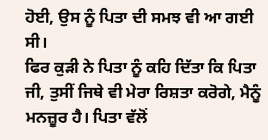ਹੋਈ, ਉਸ ਨੂੰ ਪਿਤਾ ਦੀ ਸਮਝ ਵੀ ਆ ਗਈ ਸੀ।
ਫਿਰ ਕੁੜੀ ਨੇ ਪਿਤਾ ਨੂੰ ਕਹਿ ਦਿੱਤਾ ਕਿ ਪਿਤਾ ਜੀ, ਤੁਸੀਂ ਜਿਥੇ ਵੀ ਮੇਰਾ ਰਿਸ਼ਤਾ ਕਰੋਗੇ, ਮੈਨੂੰ ਮਨਜ਼ੂਰ ਹੈ। ਪਿਤਾ ਵੱਲੋਂ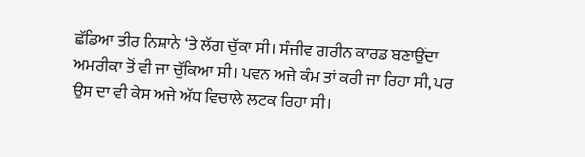ਛੱਡਿਆ ਤੀਰ ਨਿਸ਼ਾਨੇ ‘ਤੇ ਲੱਗ ਚੁੱਕਾ ਸੀ। ਸੰਜੀਵ ਗਰੀਨ ਕਾਰਡ ਬਣਾਉਂਦਾ ਅਮਰੀਕਾ ਤੋਂ ਵੀ ਜਾ ਚੁੱਕਿਆ ਸੀ। ਪਵਨ ਅਜੇ ਕੰਮ ਤਾਂ ਕਰੀ ਜਾ ਰਿਹਾ ਸੀ, ਪਰ ਉਸ ਦਾ ਵੀ ਕੇਸ ਅਜੇ ਅੱਧ ਵਿਚਾਲੇ ਲਟਕ ਰਿਹਾ ਸੀ।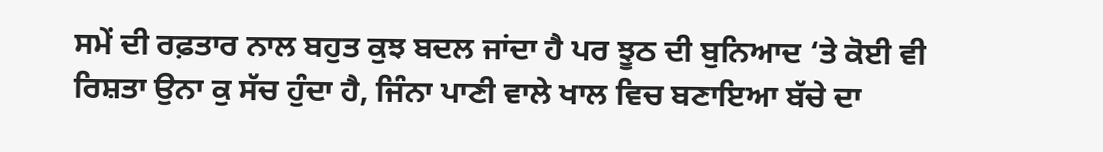ਸਮੇਂ ਦੀ ਰਫ਼ਤਾਰ ਨਾਲ ਬਹੁਤ ਕੁਝ ਬਦਲ ਜਾਂਦਾ ਹੈ ਪਰ ਝੂਠ ਦੀ ਬੁਨਿਆਦ ‘ਤੇ ਕੋਈ ਵੀ ਰਿਸ਼ਤਾ ਉਨਾ ਕੁ ਸੱਚ ਹੁੰਦਾ ਹੈ, ਜਿੰਨਾ ਪਾਣੀ ਵਾਲੇ ਖਾਲ ਵਿਚ ਬਣਾਇਆ ਬੱਚੇ ਦਾ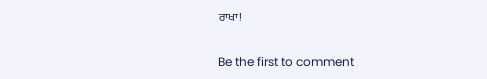ਰਾਖਾ!

Be the first to comment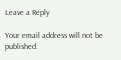Leave a Reply

Your email address will not be published.